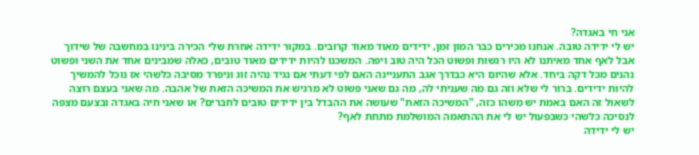אני חי באגדה?
יש לי ידידה טובה. אנחנו מכירים כבר המון זמן, ידידים מאוד מאוד קרובים. במקור ידידה אחרת שלי הכירה בינינו במחשבה של שידוך אבל לאף אחד מאיתנו לא היו רגשות ופשוט הכל היה טוב ויפה. המשכנו להיות ידידים מאוד טובים, כאלה שמבינים אחד את השני ופשוט נהנים מכל דקה ביחד. אלא שהיום היא כבדרך אגב התעניינה האם לפי דעתי אם נגיד נהיה זוג וניפרד מסיבה כלשהי אז נוכל להמשיך להיות ידידים. ברור לי שלא וזה גם מה שעניתי לה, מה גם שאני פשוט לא מרגיש את המשיכה הזאת של אהבה. מה שאני בעצם רוצה לשאול זה האם באמת יש משהו כזה, "המשיכה הזאת" שעושה את ההבדל בין ידידים טובים לחברים? או שאני חיה באגדה ובצעם מצפה לנסיכה כלשהי כשבפעול יש לי את ההתאמה המושלמת מתחת לאף?
יש לי ידידה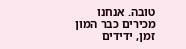טובה. אנחנו מכירים כבר המון זמן, ידידים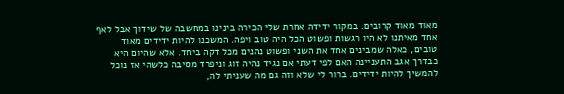מאוד מאוד קרובים. במקור ידידה אחרת שלי הכירה בינינו במחשבה של שידוך אבל לאף אחד מאיתנו לא היו רגשות ופשוט הכל היה טוב ויפה. המשכנו להיות ידידים מאוד טובים, כאלה שמבינים אחד את השני ופשוט נהנים מכל דקה ביחד. אלא שהיום היא כבדרך אגב התעניינה האם לפי דעתי אם נגיד נהיה זוג וניפרד מסיבה כלשהי אז נוכל להמשיך להיות ידידים. ברור לי שלא וזה גם מה שעניתי לה,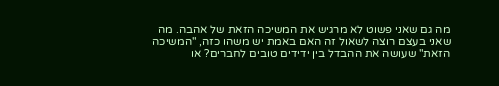מה גם שאני פשוט לא מרגיש את המשיכה הזאת של אהבה. מה שאני בעצם רוצה לשאול זה האם באמת יש משהו כזה, "המשיכה הזאת" שעושה את ההבדל בין ידידים טובים לחברים? או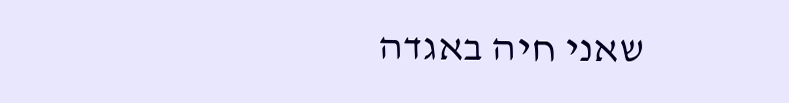שאני חיה באגדה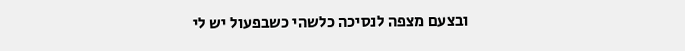ובצעם מצפה לנסיכה כלשהי כשבפעול יש לי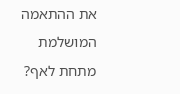את ההתאמה המושלמת מתחת לאף?